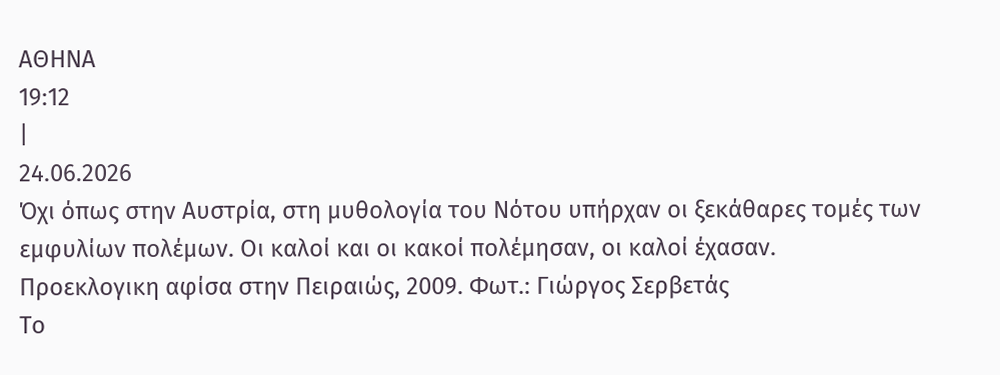ΑΘΗΝΑ
19:12
|
24.06.2026
Όχι όπως στην Αυστρία, στη μυθολογία του Νότου υπήρχαν οι ξεκάθαρες τομές των εμφυλίων πολέμων. Οι καλοί και οι κακοί πολέμησαν, οι καλοί έχασαν.
Προεκλογικη αφίσα στην Πειραιώς, 2009. Φωτ.: Γιώργος Σερβετάς
Το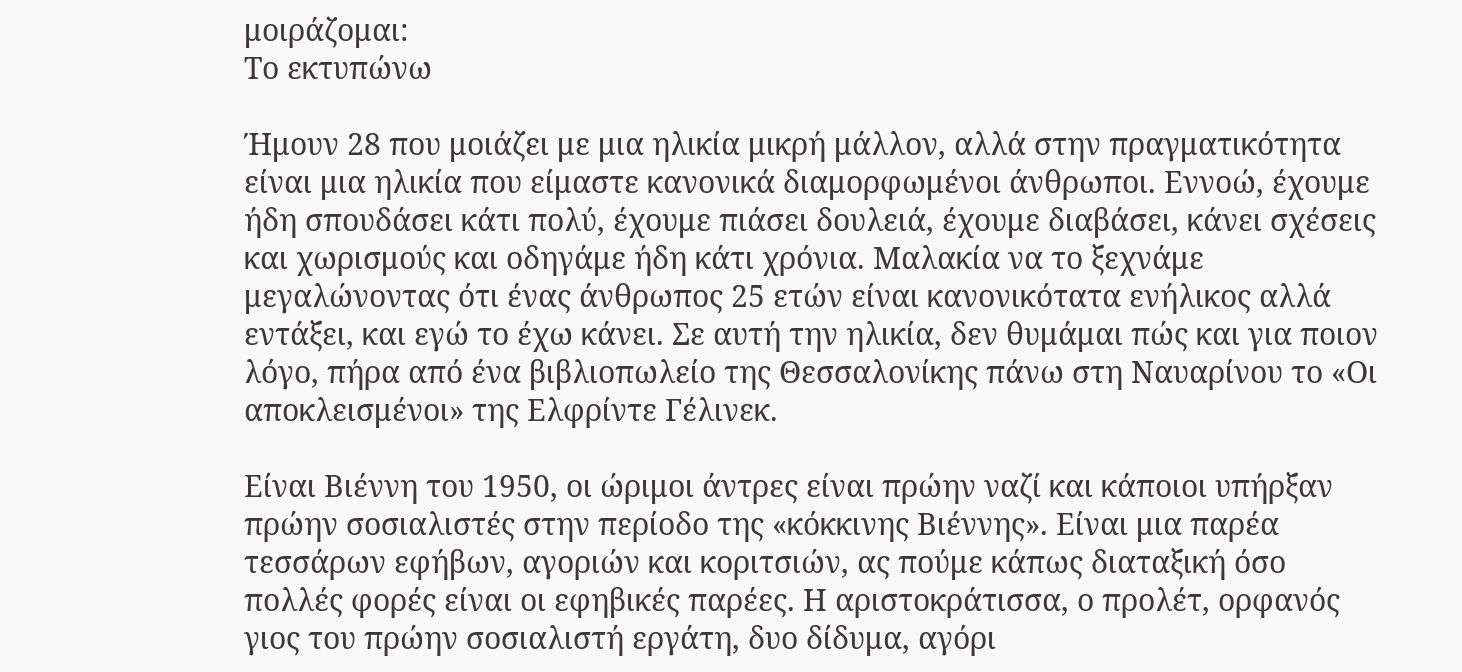μοιράζομαι:
Το εκτυπώνω

Ήμουν 28 που μοιάζει με μια ηλικία μικρή μάλλον, αλλά στην πραγματικότητα είναι μια ηλικία που είμαστε κανονικά διαμορφωμένοι άνθρωποι. Εννοώ, έχουμε ήδη σπουδάσει κάτι πολύ, έχουμε πιάσει δουλειά, έχουμε διαβάσει, κάνει σχέσεις και χωρισμούς και οδηγάμε ήδη κάτι χρόνια. Μαλακία να το ξεχνάμε μεγαλώνοντας ότι ένας άνθρωπος 25 ετών είναι κανονικότατα ενήλικος αλλά εντάξει, και εγώ το έχω κάνει. Σε αυτή την ηλικία, δεν θυμάμαι πώς και για ποιον λόγο, πήρα από ένα βιβλιοπωλείο της Θεσσαλονίκης πάνω στη Ναυαρίνου το «Οι αποκλεισμένοι» της Ελφρίντε Γέλινεκ.

Είναι Βιέννη του 1950, οι ώριμοι άντρες είναι πρώην ναζί και κάποιοι υπήρξαν πρώην σοσιαλιστές στην περίοδο της «κόκκινης Βιέννης». Είναι μια παρέα τεσσάρων εφήβων, αγοριών και κοριτσιών, ας πούμε κάπως διαταξική όσο πολλές φορές είναι οι εφηβικές παρέες. Η αριστοκράτισσα, ο προλέτ, ορφανός γιος του πρώην σοσιαλιστή εργάτη, δυο δίδυμα, αγόρι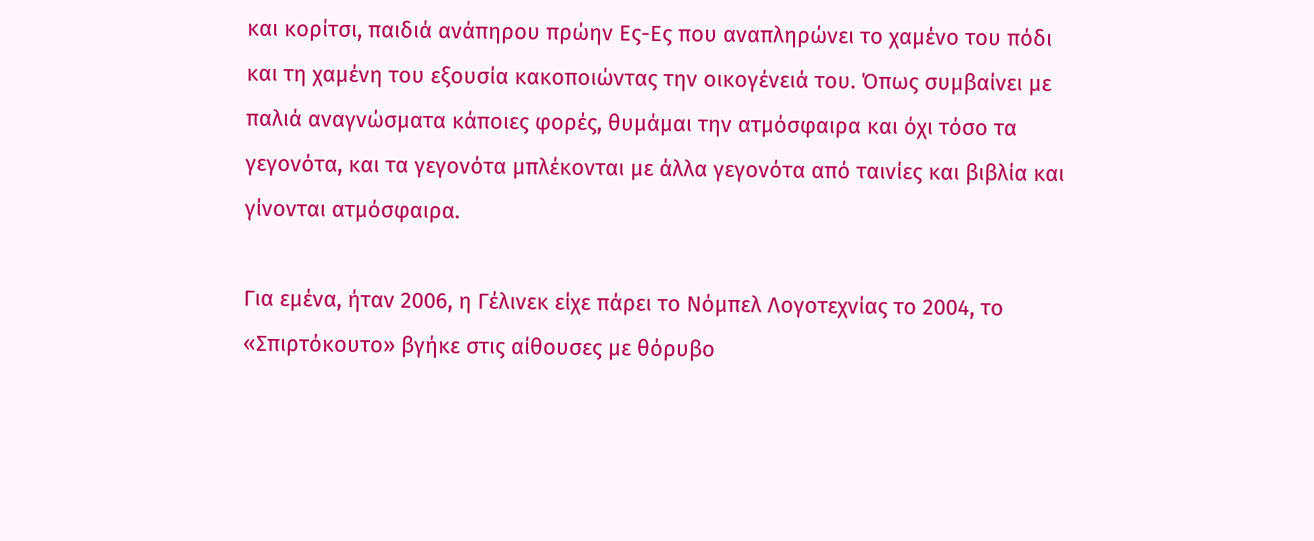και κορίτσι, παιδιά ανάπηρου πρώην Ες-Ες που αναπληρώνει το χαμένο του πόδι και τη χαμένη του εξουσία κακοποιώντας την οικογένειά του. Όπως συμβαίνει με παλιά αναγνώσματα κάποιες φορές, θυμάμαι την ατμόσφαιρα και όχι τόσο τα γεγονότα, και τα γεγονότα μπλέκονται με άλλα γεγονότα από ταινίες και βιβλία και γίνονται ατμόσφαιρα.

Για εμένα, ήταν 2006, η Γέλινεκ είχε πάρει το Νόμπελ Λογοτεχνίας το 2004, το «Σπιρτόκουτο» βγήκε στις αίθουσες με θόρυβο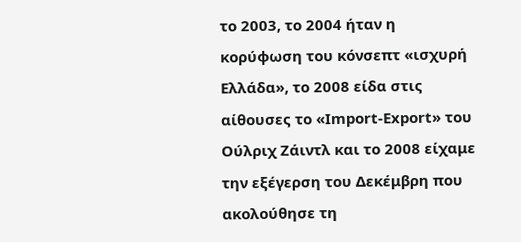το 2003, το 2004 ήταν η κορύφωση του κόνσεπτ «ισχυρή Ελλάδα», το 2008 είδα στις αίθουσες το «Import-Export» του Ούλριχ Ζάιντλ και το 2008 είχαμε την εξέγερση του Δεκέμβρη που ακολούθησε τη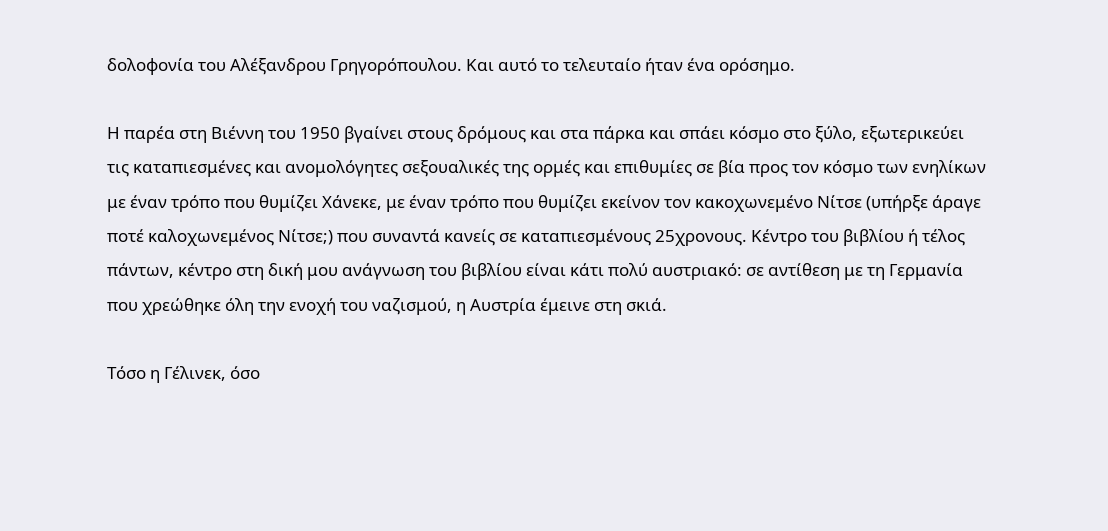δολοφονία του Αλέξανδρου Γρηγορόπουλου. Και αυτό το τελευταίο ήταν ένα ορόσημο.

Η παρέα στη Βιέννη του 1950 βγαίνει στους δρόμους και στα πάρκα και σπάει κόσμο στο ξύλο, εξωτερικεύει τις καταπιεσμένες και ανομολόγητες σεξουαλικές της ορμές και επιθυμίες σε βία προς τον κόσμο των ενηλίκων με έναν τρόπο που θυμίζει Χάνεκε, με έναν τρόπο που θυμίζει εκείνον τον κακοχωνεμένο Νίτσε (υπήρξε άραγε ποτέ καλοχωνεμένος Νίτσε;) που συναντά κανείς σε καταπιεσμένους 25χρονους. Κέντρο του βιβλίου ή τέλος πάντων, κέντρο στη δική μου ανάγνωση του βιβλίου είναι κάτι πολύ αυστριακό: σε αντίθεση με τη Γερμανία που χρεώθηκε όλη την ενοχή του ναζισμού, η Αυστρία έμεινε στη σκιά.

Τόσο η Γέλινεκ, όσο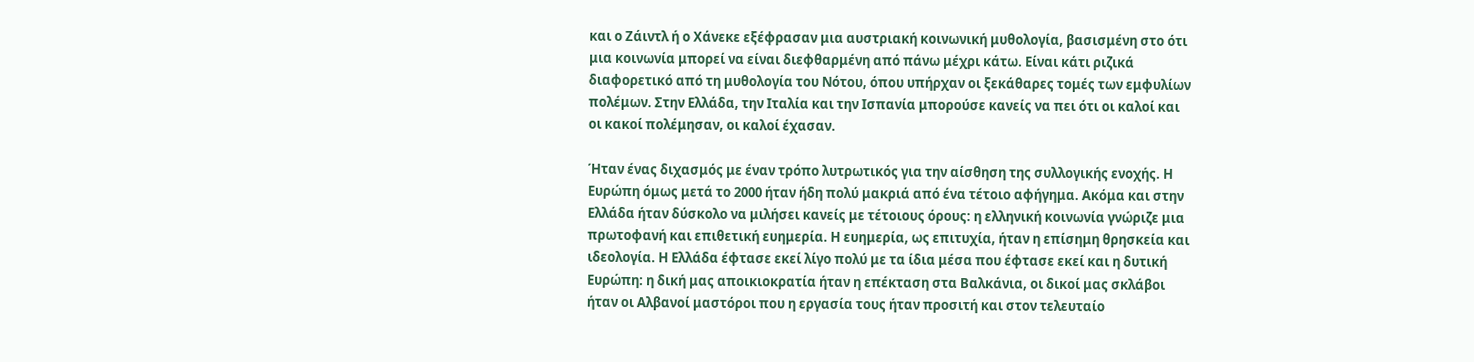και ο Ζάιντλ ή ο Χάνεκε εξέφρασαν μια αυστριακή κοινωνική μυθολογία, βασισμένη στο ότι μια κοινωνία μπορεί να είναι διεφθαρμένη από πάνω μέχρι κάτω. Είναι κάτι ριζικά διαφορετικό από τη μυθολογία του Νότου, όπου υπήρχαν οι ξεκάθαρες τομές των εμφυλίων πολέμων. Στην Ελλάδα, την Ιταλία και την Ισπανία μπορούσε κανείς να πει ότι οι καλοί και οι κακοί πολέμησαν, οι καλοί έχασαν.

Ήταν ένας διχασμός με έναν τρόπο λυτρωτικός για την αίσθηση της συλλογικής ενοχής. Η Ευρώπη όμως μετά το 2000 ήταν ήδη πολύ μακριά από ένα τέτοιο αφήγημα. Ακόμα και στην Ελλάδα ήταν δύσκολο να μιλήσει κανείς με τέτοιους όρους: η ελληνική κοινωνία γνώριζε μια πρωτοφανή και επιθετική ευημερία. Η ευημερία, ως επιτυχία, ήταν η επίσημη θρησκεία και ιδεολογία. Η Ελλάδα έφτασε εκεί λίγο πολύ με τα ίδια μέσα που έφτασε εκεί και η δυτική Ευρώπη: η δική μας αποικιοκρατία ήταν η επέκταση στα Βαλκάνια, οι δικοί μας σκλάβοι ήταν οι Αλβανοί μαστόροι που η εργασία τους ήταν προσιτή και στον τελευταίο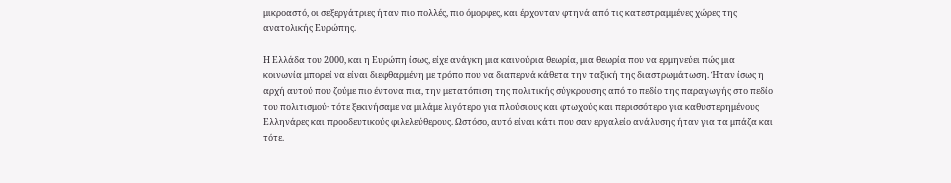μικροαστό, οι σεξεργάτριες ήταν πιο πολλές, πιο όμορφες, και έρχονταν φτηνά από τις κατεστραμμένες χώρες της ανατολικής Ευρώπης.

Η Ελλάδα του 2000, και η Ευρώπη ίσως, είχε ανάγκη μια καινούρια θεωρία, μια θεωρία που να ερμηνεύει πώς μια κοινωνία μπορεί να είναι διεφθαρμένη με τρόπο που να διαπερνά κάθετα την ταξική της διαστρωμάτωση. Ήταν ίσως η αρχή αυτού που ζούμε πιο έντονα πια, την μετατόπιση της πολιτικής σύγκρουσης από το πεδίο της παραγωγής στο πεδίο του πολιτισμού· τότε ξεκινήσαμε να μιλάμε λιγότερο για πλούσιους και φτωχούς και περισσότερο για καθυστερημένους Ελληνάρες και προοδευτικούς φιλελεύθερους. Ωστόσο, αυτό είναι κάτι που σαν εργαλείο ανάλυσης ήταν για τα μπάζα και τότε.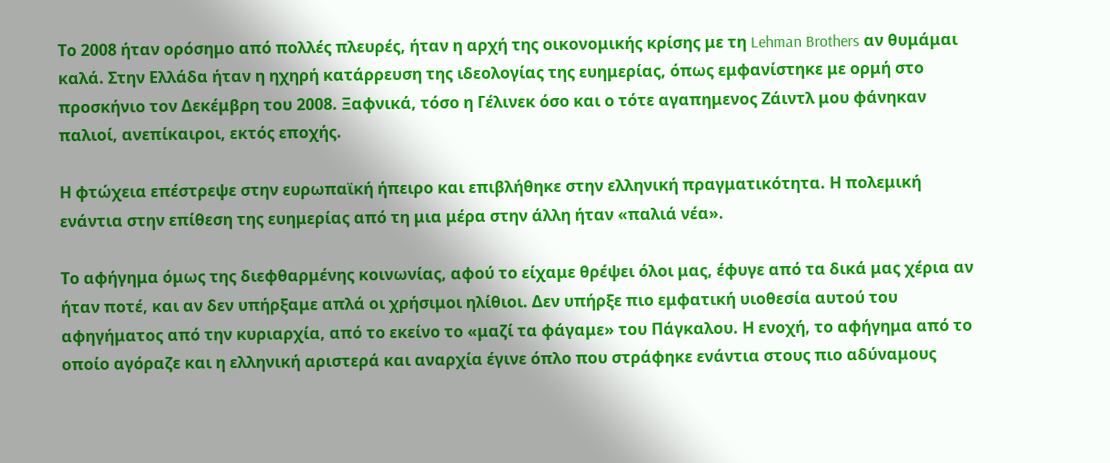Το 2008 ήταν ορόσημο από πολλές πλευρές, ήταν η αρχή της οικονομικής κρίσης με τη Lehman Brothers αν θυμάμαι καλά. Στην Ελλάδα ήταν η ηχηρή κατάρρευση της ιδεολογίας της ευημερίας, όπως εμφανίστηκε με ορμή στο προσκήνιο τον Δεκέμβρη του 2008. Ξαφνικά, τόσο η Γέλινεκ όσο και ο τότε αγαπημενος Ζάιντλ μου φάνηκαν παλιοί, ανεπίκαιροι, εκτός εποχής.

Η φτώχεια επέστρεψε στην ευρωπαϊκή ήπειρο και επιβλήθηκε στην ελληνική πραγματικότητα. Η πολεμική ενάντια στην επίθεση της ευημερίας από τη μια μέρα στην άλλη ήταν «παλιά νέα».

Το αφήγημα όμως της διεφθαρμένης κοινωνίας, αφού το είχαμε θρέψει όλοι μας, έφυγε από τα δικά μας χέρια αν ήταν ποτέ, και αν δεν υπήρξαμε απλά οι χρήσιμοι ηλίθιοι. Δεν υπήρξε πιο εμφατική υιοθεσία αυτού του αφηγήματος από την κυριαρχία, από το εκείνο το «μαζί τα φάγαμε» του Πάγκαλου. Η ενοχή, το αφήγημα από το οποίο αγόραζε και η ελληνική αριστερά και αναρχία έγινε όπλο που στράφηκε ενάντια στους πιο αδύναμους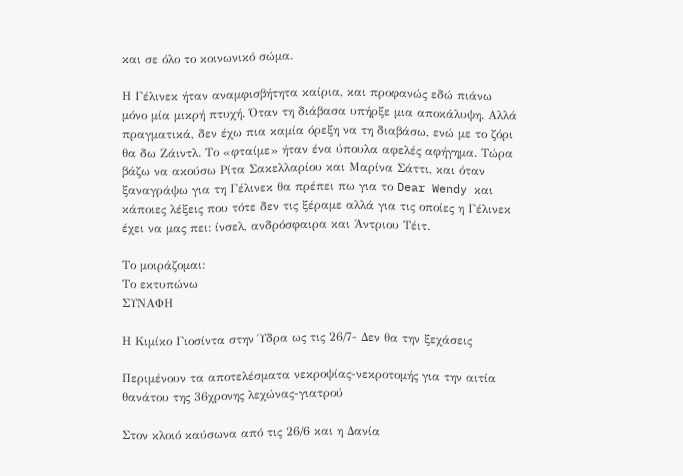και σε όλο το κοινωνικό σώμα.

Η Γέλινεκ ήταν αναμφισβήτητα καίρια, και προφανώς εδώ πιάνω μόνο μία μικρή πτυχή. Όταν τη διάβασα υπήρξε μια αποκάλυψη. Αλλά πραγματικά, δεν έχω πια καμία όρεξη να τη διαβάσω, ενώ με το ζόρι θα δω Ζάιντλ. Το «φταίμε» ήταν ένα ύπουλα αφελές αφήγημα. Τώρα βάζω να ακούσω Ρίτα Σακελλαρίου και Μαρίνα Σάττι, και όταν ξαναγράψω για τη Γέλινεκ θα πρέπει πω για το Dear Wendy και κάποιες λέξεις που τότε δεν τις ξέραμε αλλά για τις οποίες η Γέλινεκ έχει να μας πει: ίνσελ, ανδρόσφαιρα και Άντριου Τέιτ.

Το μοιράζομαι:
Το εκτυπώνω
ΣΥΝΑΦΗ

Η Κιμίκο Γιοσίντα στην Ύδρα ως τις 26/7- Δεν θα την ξεχάσεις

Περιμένουν τα αποτελέσματα νεκροψίας-νεκροτομής για την αιτία θανάτου της 36χρονης λεχώνας-γιατρού

Στον κλοιό καύσωνα από τις 26/6 και η Δανία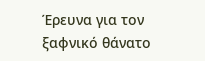Έρευνα για τον ξαφνικό θάνατο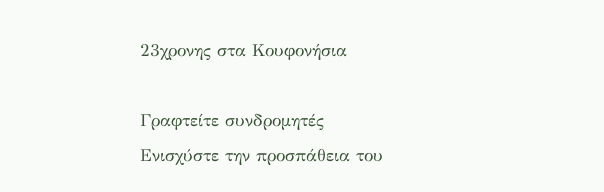23χρονης στα Κουφονήσια

Γραφτείτε συνδρομητές
Ενισχύστε την προσπάθεια του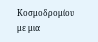Κοσμοδρομίου με μια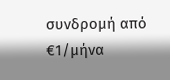συνδρομή από €1/μήνα